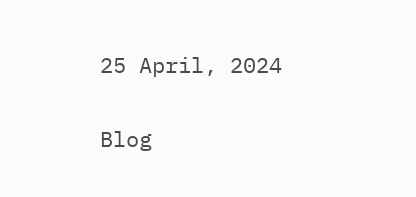25 April, 2024

Blog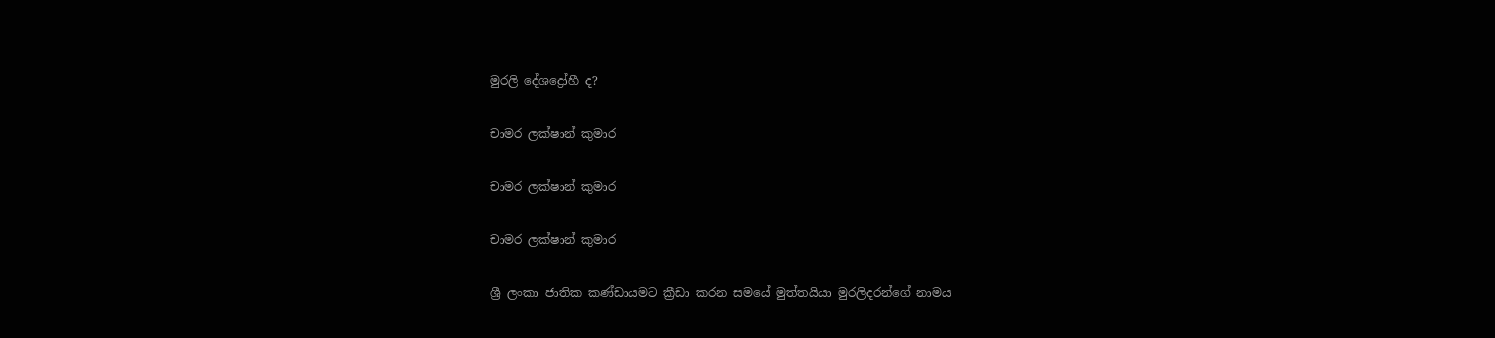මුරලි දේශද්‍රෝහී ද?

චාමර ලක්ෂාන් කුමාර

චාමර ලක්ෂාන් කුමාර

චාමර ලක්ෂාන් කුමාර

ශ්‍රී ලංකා ජාතික කණ්ඩායමට ක්‍රීඩා කරන සමයේ මුත්තයියා මුරලිදරන්ගේ නාමය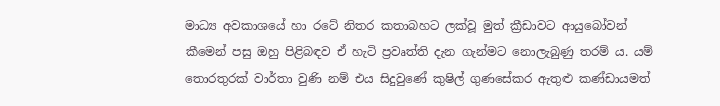මාධ්‍ය අවකාශයේ හා රටේ නිතර කතාබහට ලක්වූ මුත් ක්‍රීඩාවට ආයුබෝවන් කීමෙන් පසු ඔහු පිළිබඳව ඒ හැටි ප්‍රවෘත්ති දැන ගැන්මට නොලැබුණු තරම් ය. යම් තොරතුරක් වාර්තා වුණි නම් එය සිදුවුණේ කුෂිල් ගුණසේකර ඇතුළු කණ්ඩායමත්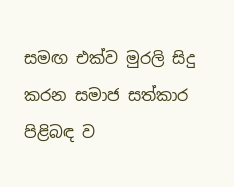සමඟ එක්ව මුරලි සිදු කරන සමාජ සත්කාර පිළිබඳ ව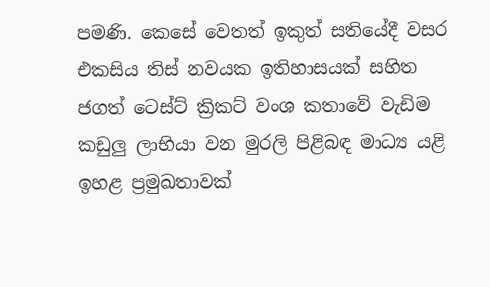පමණි. කෙසේ වෙතත් ඉකුත් සතියේදී වසර එකසිය තිස් නවයක ඉතිහාසයක් සහිත ජගත් ටෙස්ට් ක්‍රිකට් වංශ කතාවේ වැඩිම කඩුලු ලාභියා වන මුරලි පිළිබඳ මාධ්‍ය යළි ඉහළ ප්‍රමුඛතාවක්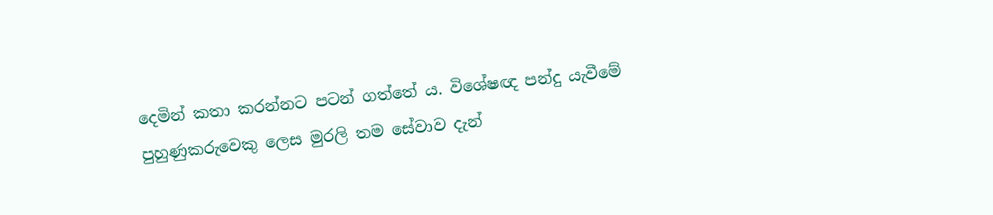දෙමින් කතා කරන්නට පටන් ගත්තේ ය. විශේෂඥ පන්දු යැවීමේ පුහුණුකරුවෙකු ලෙස මුරලි තම සේවාව දැන්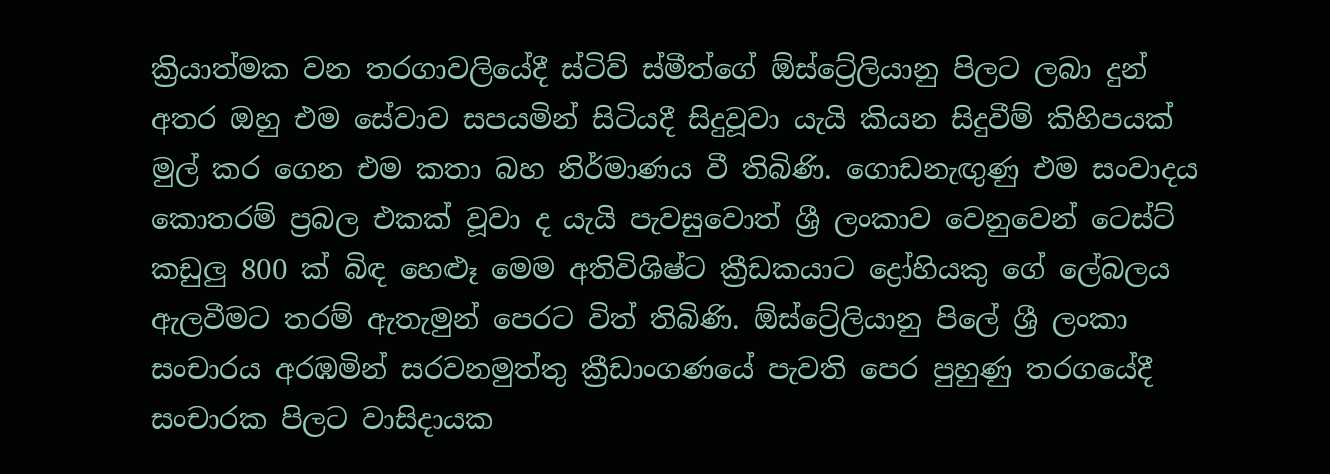ක්‍රියාත්මක වන තරගාවලියේදී ස්ටිව් ස්මීත්ගේ ඕස්ට්‍රේලියානු පිලට ලබා දුන් අතර ඔහු එම සේවාව සපයමින් සිටියදී සිදුවූවා යැයි කියන සිදුවීම් කිහිපයක් මුල් කර ගෙන එම කතා බහ නිර්මාණය වී තිබිණි. ගොඩනැඟුණු එම සංවාදය කොතරම් ප්‍රබල එකක් වූවා ද යැයි පැවසුවොත් ශ්‍රී ලංකාව වෙනුවෙන් ටෙස්ට් කඩුලු 800 ක් බිඳ හෙළූ මෙම අතිවිශිෂ්ට ක්‍රීඩකයාට ද්‍රෝහියකු ගේ ලේබලය ඇලවීමට තරම් ඇතැමුන් පෙරට විත් තිබිණි. ඕස්ට්‍රේලියානු පිලේ ශ්‍රී ලංකා සංචාරය අරඹමින් සරවනමුත්තු ක්‍රීඩාංගණයේ පැවති පෙර පුහුණු තරගයේදී සංචාරක පිලට වාසිදායක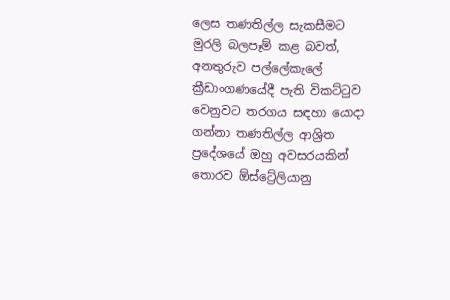ලෙස තණතිල්ල සැකසීමට මුරලි බලපෑම් කළ බවත්, අනතුරුව පල්ලේකැලේ ක්‍රීඩාංගණයේදී පැති විකට්ටුව වෙනුවට තරගය සඳහා යොදා ගන්නා තණතිල්ල ආශ්‍රිත ප්‍රදේශයේ ඔහු අවසරයකින් තොරව ඕස්ට්‍රේලියානු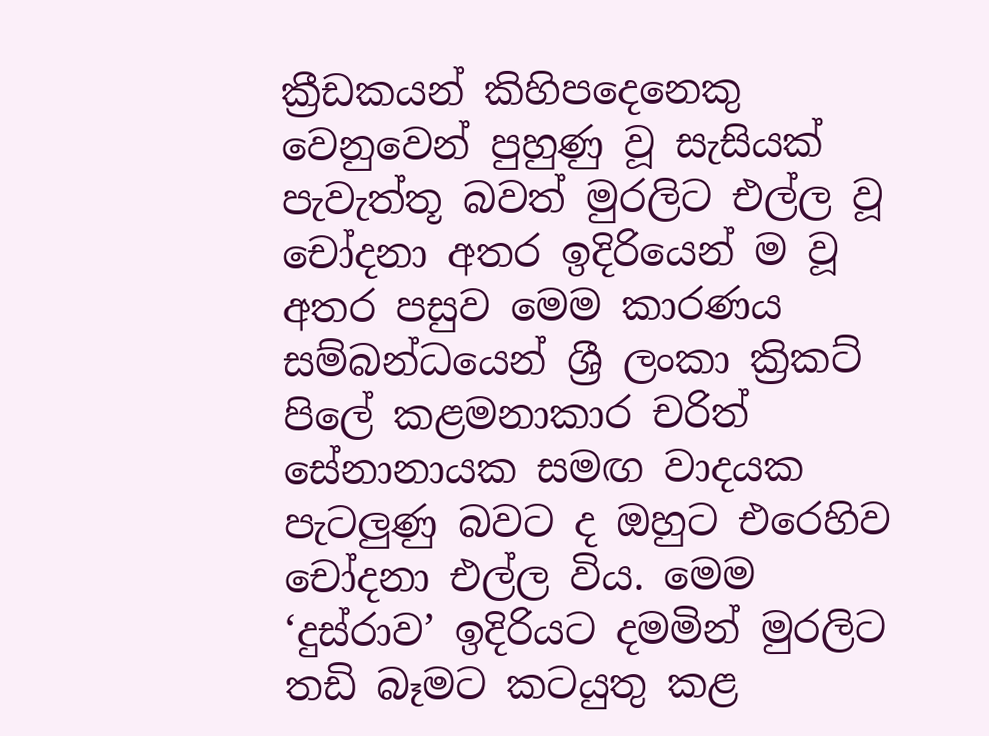ක්‍රීඩකයන් කිහිපදෙනෙකු වෙනුවෙන් පුහුණු වූ සැසියක් පැවැත්තූ බවත් මුරලිට එල්ල වූ චෝදනා අතර ඉදිරියෙන් ම වූ අතර පසුව මෙම කාරණය සම්බන්ධයෙන් ශ්‍රී ලංකා ක්‍රිකට් පිලේ කළමනාකාර චරිත් සේනානායක සමඟ වාදයක පැටලුණු බවට ද ඔහුට එරෙහිව චෝදනා එල්ල විය. මෙම ‘දුස්රාව’ ඉදිරියට දමමින් මුරලිට තඩි බ‍ෑමට කටයුතු කළ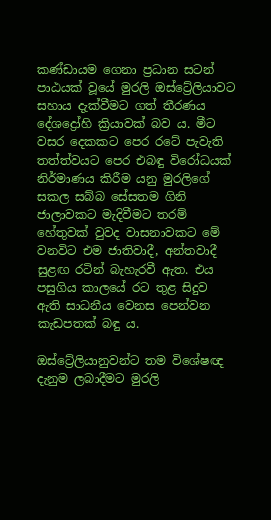කණ්ඩායම ගෙනා ප්‍රධාන සටන් පාඨයක් වූයේ මුරලි ඔස්ට්‍රේලියාවට සහාය දැක්වීමට ගත් තීරණය දේශද්‍රෝහි ක්‍රියාවක් බව ය. මීට වසර දෙකකට පෙර රටේ පැවැති තත්ත්වයට පෙර එබඳු විරෝධයක් නිර්මාණය කිරීම යනු මුරලිගේ සකල සබ්බ සේසතම ගිනි ජාලාවකට මැදිවීමට තරම් හේතුවක් වුවද වාසනාවකට මේ වනවිට එම ජාතිවාදී, අන්තවාදී සුළඟ රටින් බැහැරවී ඇත. එය පසුගිය කාලයේ රට තුළ සිදුව ඇති සාධනීය වෙනස පෙන්වන කැඩපතක් බඳු ය.

ඔස්ට්‍රේලියානුවන්ට තම විශේෂඥ දැනුම ලබාදීමට මුරලි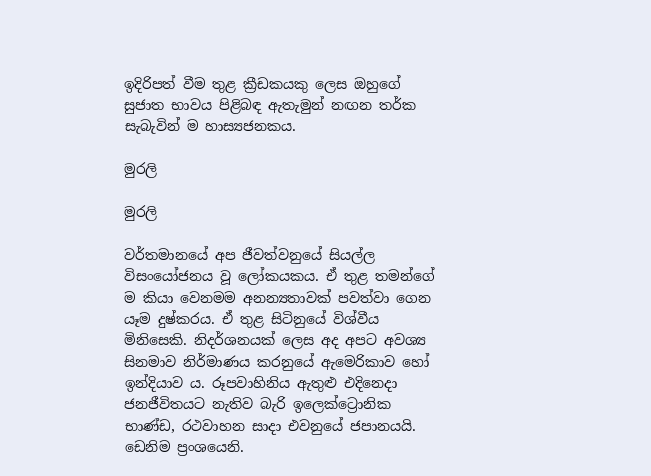ඉදිරිපත් වීම තුළ ක්‍රීඩකයකු ලෙස ඔහුගේ සුජාත භාවය පිළිබඳ ඇතැමුන් නඟන තර්ක සැබැවින් ම හාස්‍යජනකය.

මුරලි

මුරලි

වර්තමානයේ අප ජීවත්වනුයේ සියල්ල විසංයෝජනය වූ ලෝකයකය. ඒ තුළ තමන්ගේ ම කියා වෙනමම අනන්‍යතාවක් පවත්වා ගෙන යෑම දුෂ්කරය. ඒ තුළ සිටිනුයේ විශ්වීය මිනිසෙකි. නිදර්ශනයක් ලෙස අද අපට අවශ්‍ය සිනමාව නිර්මාණය කරනුයේ ඇමෙරිකාව හෝ ඉන්දියාව ය. රූපවාහිනිය ඇතුළු එදිනෙදා ජනජීවිතයට නැතිව බැරි ‍ඉලෙක්‍ට්‍රොනික භාණ්ඩ, රථවාහන සාදා එවනුයේ ජපානයයි. ඩෙනිම ප්‍රංශයෙනි.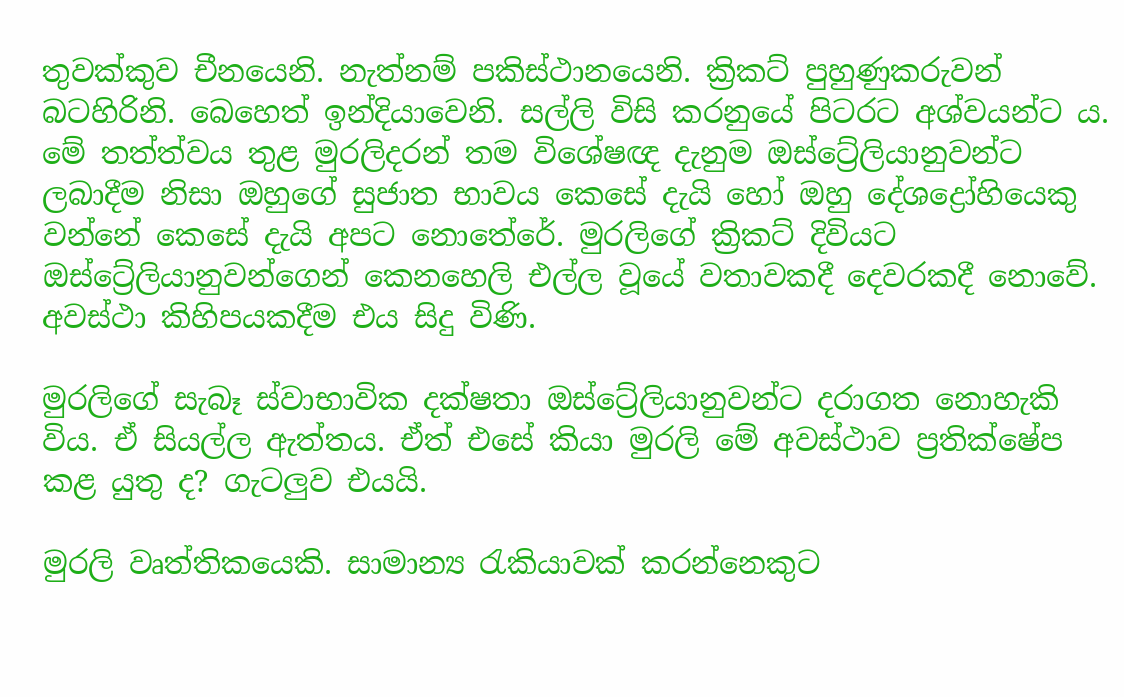තුවක්කුව චීනයෙනි. නැත්නම් පකිස්ථානයෙනි. ක්‍රිකට් පුහුණුකරුවන් බටහිරිනි. බෙහෙත් ඉන්දියාවෙනි. සල්ලි විසි කරනුයේ පිටරට අශ්වයන්ට ය. මේ තත්ත්වය තුළ මුරලිදරන් තම විශේෂඥ දැනුම ඔස්ට්‍රේලියානුවන්ට ලබාදීම නිසා ඔහුගේ සුජාත භාවය කෙසේ දැයි හෝ ඔහු දේශද්‍රෝහියෙකු වන්නේ කෙසේ දැයි අපට නොතේරේ. මුරලිගේ ක්‍රිකට් දිවියට ඔස්ට්‍රේලියානුවන්ගෙන් කෙනහෙලි එල්ල වූයේ වතාවකදී දෙවරකදී නොවේ. අවස්ථා කිහිපයකදීම එය සිදු විණි.

මුරලිගේ සැබෑ ස්වාභාවික දක්ෂතා ඔස්ට්‍රේලියානුවන්ට දරාගත නොහැකි විය. ඒ සියල්ල ඇත්තය. ඒත් එසේ කියා මුරලි මේ අවස්ථාව ප්‍රතික්ෂේප කළ යුතු ද? ගැටලුව එයයි.

මුරලි වෘත්තිකයෙකි. සාමාන්‍ය රැකියාවක් කරන්නෙකුට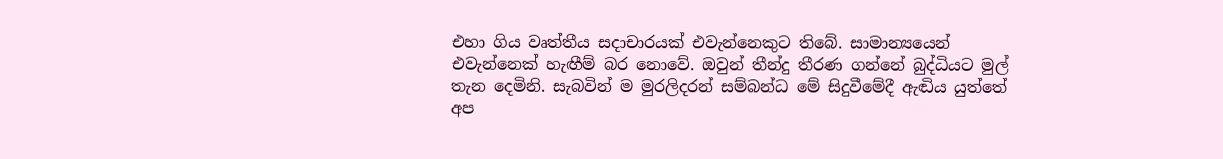එහා ගිය වෘත්තීය සදාචාරයක් එවැන්නෙකුට තිබේ. සාමාන්‍යයෙන් එවැන්නෙක් හැඟීම් බර නොවේ. ඔවුන් තීන්දු තීරණ ගන්නේ බුද්ධියට මුල් තැන දෙමිනි. සැබවින් ම මුරලිදරන් සම්බන්ධ මේ සිදුවීමේදී ඇඬිය යුත්තේ අප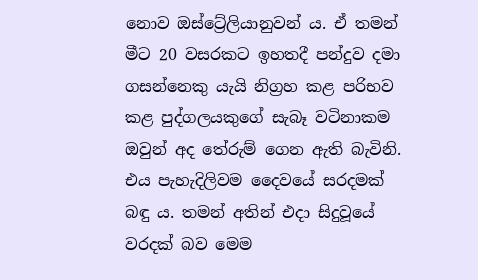නොව ඔස්ට්‍රේලියානුවන් ය. ඒ තමන් මීට 20 වසරකට ඉහතදී පන්දුව දමා ගසන්නෙකු යැයි නිග්‍රහ කළ පරිභව කළ පුද්ගලයකුගේ සැබෑ වටිනාකම ඔවුන් අද තේරුම් ගෙන ඇති බැවිනි. එය පැහැදිලිවම දෛවයේ සරදමක් බඳු ය. තමන් අතින් එදා සිදුවූයේ වරදක් බව මෙම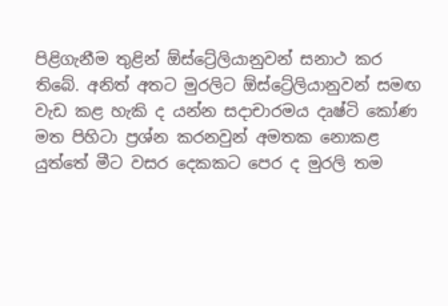පිළිගැනීම තුළින් ඕස්ට්‍රේලියානුවන් සනාථ කර තිබේ. අනිත් අතට මුරලිට ඕස්ට්‍රේලියා‍නු‍වන් සමඟ වැඩ කළ හැකි ද යන්න සදාචාරමය දෘෂ්ටි කෝණ මත පිහිටා ප්‍රශ්න කරනවුන් අමතක නොකළ යුත්තේ මීට වසර දෙකකට පෙර ද මුරලි තම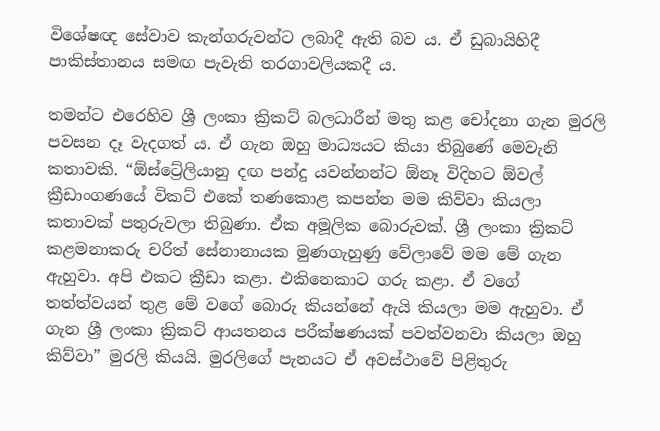විශේෂඥ සේවාව කැන්ගරුවන්ට ලබාදී ඇති බව ය. ඒ ඩුබායිහිදී පාකිස්තානය සමඟ පැවැති තරගාවලියකදී ය.

තමන්ට එරෙහිව ශ්‍රී ලංකා ක්‍රිකට් බලධාරීන් මතු කළ චෝදනා ගැන මුරලි පවසන දෑ වැදගත් ය. ඒ ගැන ඔහු මාධ්‍යයට කියා තිබුණේ මෙවැනි කතාවකි. “ඕස්ට්‍රේලියානු දඟ පන්දු යවන්නන්ට ඕනෑ විදිහට ඕවල් ක්‍රීඩාංගණයේ විකට් එකේ තණකොළ කපන්න මම කිව්වා කියලා කතාවක් පතුරුවලා තිබුණා. ඒක අමූලික බොරුවක්‍. ශ්‍රී ලංකා ක්‍රිකට් කළමනාකරු චරිත් සේනානායක මුණගැහුණු වේලාවේ මම මේ ගැන ඇහුවා. අපි එකට ක්‍රීඩා කළා. එකිනෙකාට ගරු කළා. ඒ වගේ තත්ත්වයන් තුළ මේ වගේ බොරු කියන්නේ ඇයි කියලා මම ඇහුවා. ඒ ගැන ශ්‍රී ලංකා ක්‍රිකට් ආයතනය පරීක්ෂණයක් පවත්වනවා කියලා ඔහු කිව්වා” මුරලි කියයි. මුරලිගේ පැනයට ඒ අවස්ථාවේ පිළිතුරු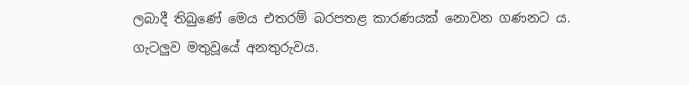ලබාදී තිබුණේ මෙය එතරම් බරපතළ කාරණයක් නොවන ගණනට ය. ගැටලුව මතුවූයේ අනතුරුවය.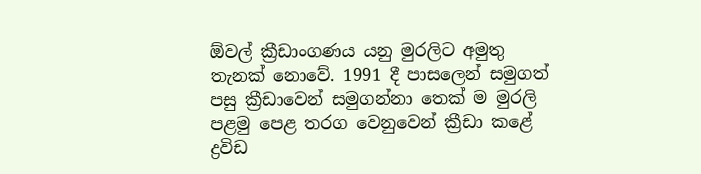ඕවල් ක්‍රීඩාංගණය යනු මුරලිට අමුතු තැනක් නොවේ. 1991 දී පාසලෙන් සමුගත් පසු ක්‍රීඩාවෙන් සමුගන්නා තෙක් ම මුරලි පළමු පෙළ තරග වෙනුවෙන් ක්‍රීඩා කළේ ද්‍රවිඩ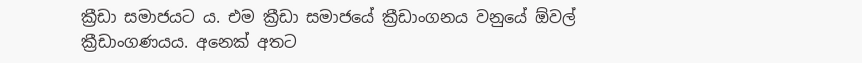ක්‍රීඩා සමාජයට ය. එම ක්‍රීඩා සමාජයේ ක්‍රීඩාංගනය වනුයේ ඕවල් ක්‍රීඩාංගණයය. අනෙක් අතට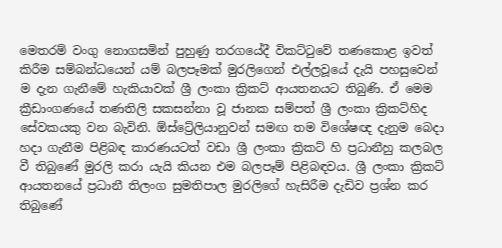මෙතරම් වංගු නොගසමින් පුහුණු තරගයේදී විකට්ටුවේ තණ‍කොළ ඉවත් කිරීම සම්බන්ධයෙන් යම් බලපෑමක් මුරලිගෙන් එල්ලවූයේ දැයි පහසුවෙන් ම දැන ගැනීමේ හැකියාවක් ශ්‍රී ලංකා ක්‍රිකට් ආයතනයට තිබුණි. ඒ මෙම ක්‍රීඩාංගණයේ තණතිලි සකසන්නා වූ ජානක සම්පත් ශ්‍රී ලංකා ක්‍රිකට්හිද සේවකයකු වන බැවිනි. ඕස්ට්‍රේලියානුවන් සමඟ තම විශේෂඥ දැනුම බෙදා හදා ගැනීම පිළිබඳ කාරණයටත් වඩා ශ්‍රී ලංකා ක්‍රිකට් හි ප්‍රධානීහු කලබල වී තිබුණේ මුරලි කරා යැයි කියන එම බලපෑම් පිළිබඳවය‍. ශ්‍රී ලංකා ක්‍රිකට් ආයතනයේ ප්‍රධානී තිලංග සුමතිපාල මුරලිගේ හැසිරීම දැඩිව ප්‍රශ්න කර තිබුණේ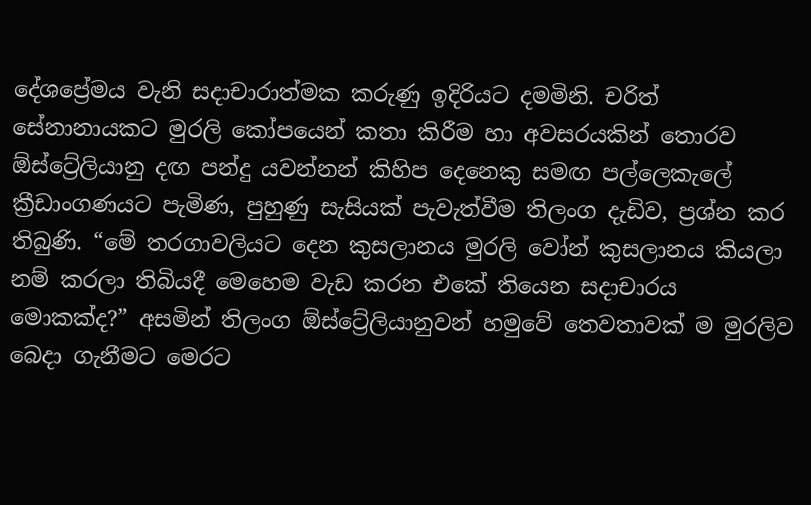දේශප්‍රේමය වැනි සදාචාරාත්මක කරුණු ඉදිරියට දමමිනි. චරිත් සේනානායකට මුරලි කෝපයෙන් කතා කිරීම හා අවසරයකින් තොරව ඕස්ට්‍රේලියානු දඟ පන්දු යවන්නන් කිහිප දෙනෙකු සමඟ පල්ලෙකැලේ ක්‍රීඩාංගණයට පැමිණ, පුහුණු සැසියක් පැවැත්වීම තිලංග දැඩිව, ප්‍රශ්න කර තිබුණි. “මේ තරගාවලියට දෙන කුසලානය මුරලි වෝන් කුසලානය කියලා නම් කරලා තිබියදී මෙහෙම වැඩ කරන එකේ තියෙන සදාචාරය මොකක්ද?” අසමින් තිලංග ඕස්ට්‍රේලියානුවන් හමුවේ තෙවතාවක් ම මුරලිව බෙදා ගැනීමට මෙරට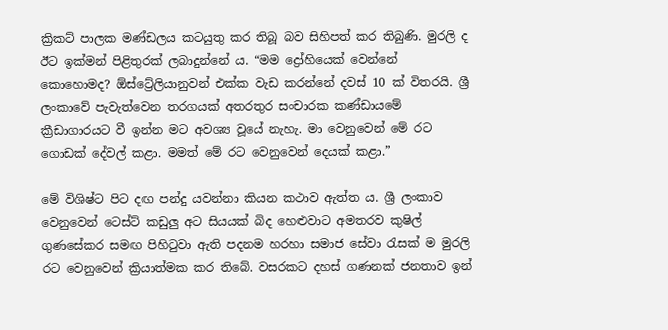ක්‍රිකට් පාලක මණ්ඩලය කටයුතු කර තිබූ බව සිහිපත් කර තිබුණි. මුරලි ද ඊට ඉක්මන් පිළිතුරක් ලබාදුන්නේ ය. “මම ද්‍රෝහියෙක් වෙන්නේ කොහොමද? ඕස්ට්‍රේලියානුවන් එක්ක වැඩ කරන්නේ දවස් 10 ක් විතරයි. ශ්‍රී ලංකාවේ පැවැත්වෙන තරගයක් අතරතුර සංචාරක කණ්ඩායමේ ක්‍රීඩාගාරයට වී ඉන්න මට අවශ්‍ය වූයේ නැහැ. මා වෙනුවෙන් මේ රට ගොඩක් දේවල් කළා. මමත් මේ රට වෙනුවෙන් දෙයක් කළා.”

මේ විශිෂ්ට පිට දඟ පන්දු යවන්නා කියන කථාව ඇත්ත ය. ශ්‍රී ලංකාව වෙනුවෙන් ටෙස්ට් කඩුලු අට සියයක් බිද හෙළුවාට අමතරව කුෂිල් ගුණසේකර සමඟ පිහිටුවා ඇති පදනම හරහා සමාජ සේවා රැසක් ම මුරලි රට වෙනුවෙන් ක්‍රියාත්මක කර තිබේ. වසරකට දහස් ගණනක් ‍ජනතාව ඉන්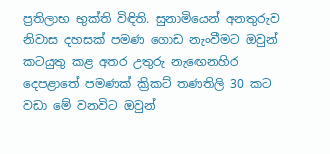ප්‍රතිලාභ භුක්ති විඳිති. සුනාමියෙන් අනතුරුව නිවාස දහසක් පමණ ගොඩ නැංවීමට ඔවුන් කටයුතු කළ අතර උතුරු නැ‍ඟෙනහිර දෙපළාතේ පමණක් ක්‍රිකට් තණතිලි 30 කට වඩා මේ වනවිට ඔවුන්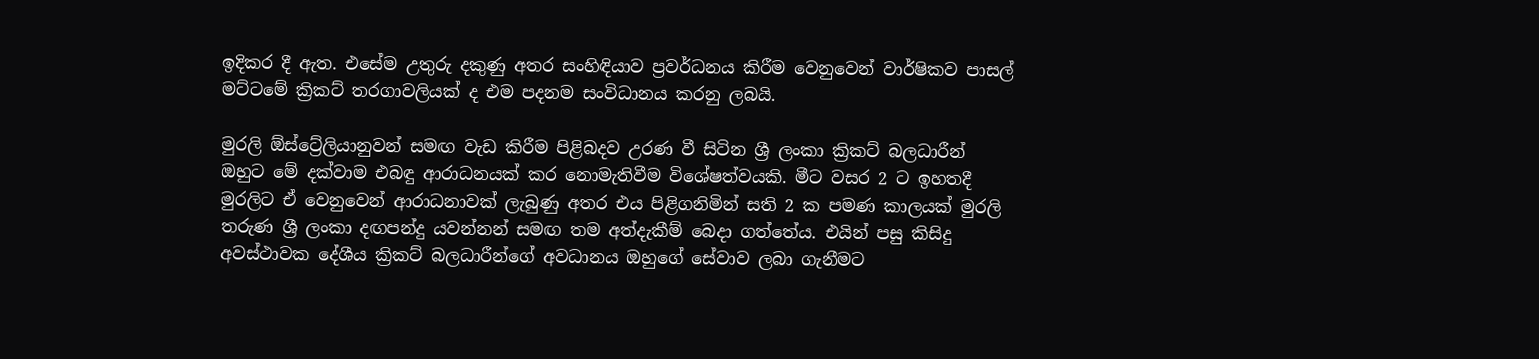ඉදිකර දී ඇත. එසේම උතුරු දකුණු අතර සංහිඳියාව ප්‍රවර්ධනය කිරීම වෙනුවෙන් වාර්ෂිකව පාසල් මට්ටමේ ක්‍රිකට් තරගාවලියක් ද එම පදනම සංවිධානය කරනු ලබයි.

මුරලි ඕස්ට්‍රේලියානුවන් සමඟ වැඩ කි‍රීම පිළිබදව උරණ වී සිටින ශ්‍රී ලංකා ක්‍රිකට් බලධාරීන් ඔහුට මේ දක්වාම එබඳු ආරාධනයක් කර නොමැතිවීම විශේෂත්වයකි. මීට වසර 2 ට ඉහතදී මුරලිට ඒ වෙනුවෙන් ආරාධනාවක් ලැබුණු අතර එය පිළිගනිමින් සති 2 ක පමණ කාලයක් මුරලි තරුණ ශ්‍රී ලංකා දඟපන්දු යවන්නන් සමඟ තම අත්දැකීම් බෙදා ගත්තේය. එයින් පසු කිසිදු අවස්ථාවක දේශීය ක්‍රිකට් බලධාරීන්ගේ අවධානය ඔහුගේ සේවාව ලබා ගැනීමට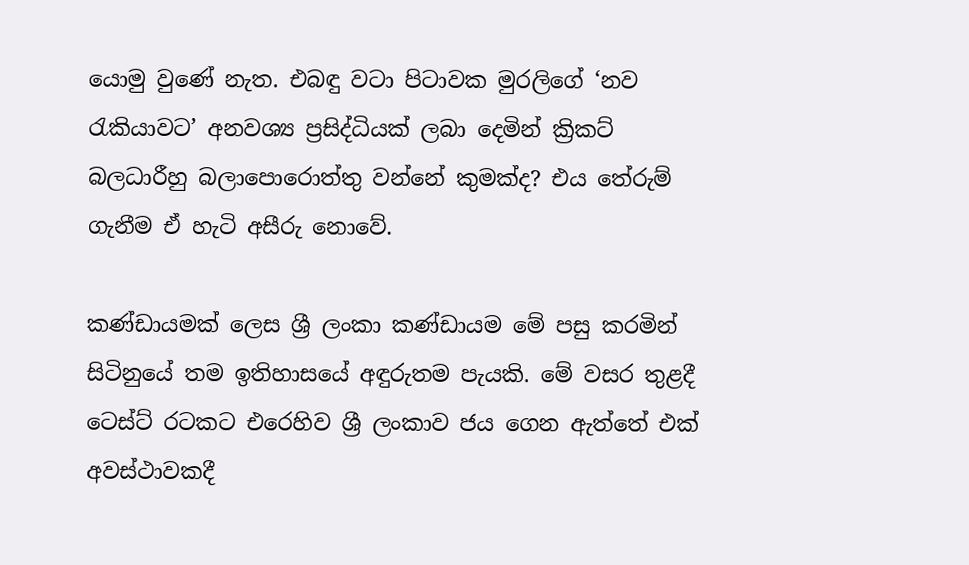යොමු වුණේ නැත. එබඳු වටා පිටාවක මුරලිගේ ‘නව රැකියාවට’ අනවශ්‍ය ප්‍රසිද්ධියක් ලබා දෙමින් ක්‍රිකට් බලධාරීහු බලාපොරොත්තු වන්නේ කුමක්ද? එය තේරුම් ගැනීම ඒ හැටි අසීරු නොවේ.

කණ්ඩායමක් ලෙස ශ්‍රී ලංකා කණ්ඩායම මේ පසු කරමින් සිටිනුයේ තම ඉතිහාසයේ අඳුරුතම පැයකි. මේ වසර තුළදී ටෙස්ට් රටකට එරෙහිව ශ්‍රී ලංකාව ජය ගෙන ඇත්තේ එක් අවස්ථාවකදී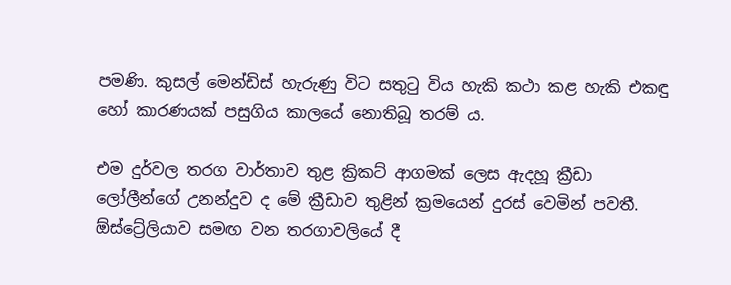පමණි. කුසල් මෙන්ඩිස් හැ‍රුණු විට සතුටු විය හැකි කථා කළ හැකි එකඳු හෝ කාරණයක් පසුගිය කාලයේ නොතිබූ තරම් ය.

එම දුර්වල තරග වාර්තාව තුළ ක්‍රිකට් ආගමක් ලෙස ඇදහූ ක්‍රීඩා ලෝලීන්ගේ උනන්දුව ද මේ ක්‍රීඩාව තුළින් ක්‍රමයෙන් දුරස් වෙමින් පවතී. ඕස්ට්‍රේලියාව සමඟ වන තරගාවලියේ දී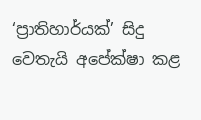‘ප්‍රාතිහාර්යක්’ සිදු වෙතැයි අපේක්ෂා කළ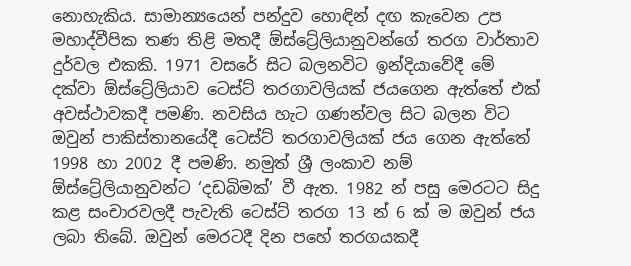නොහැකිය. සාමාන්‍යයෙන් පන්දුව හොඳින් දඟ කැවෙන උප මහාද්වීපික තණ තිළි මතදී ඕස්ට්‍රේලියානුවන්ගේ තරග වාර්තාව දුර්වල එකකි. 1971 වසරේ සිට බලනවිට ඉන්දියාවේදී මේ දක්වා ඕස්ට්‍රේලියාව ටෙස්ට් තරගාවලියක් ජයගෙන ඇත්තේ එක් අවස්ථාවකදී පමණි. නවසිය හැ‍ට ගණන්වල සිට බලන විට ඔවුන් පාකිස්තානයේදී ටෙස්ට් තරගාවලියක් ජය ගෙන ඇත්තේ 1998 හා 2002 දී පමණි. නමුත් ශ්‍රී ලංකාව නම් ඕස්ට්‍රේලියානුවන්ට ‘දඩබිමක්’ වී ඇත. 1982 න් පසු මෙරටට සිදු කළ සංචාරවලදී පැවැති ටෙස්ට් තරග 13 න් 6 ක් ම ඔවුන් ජය ලබා තිබේ. ඔවුන් මෙරටදී දින පහේ තරගයකදී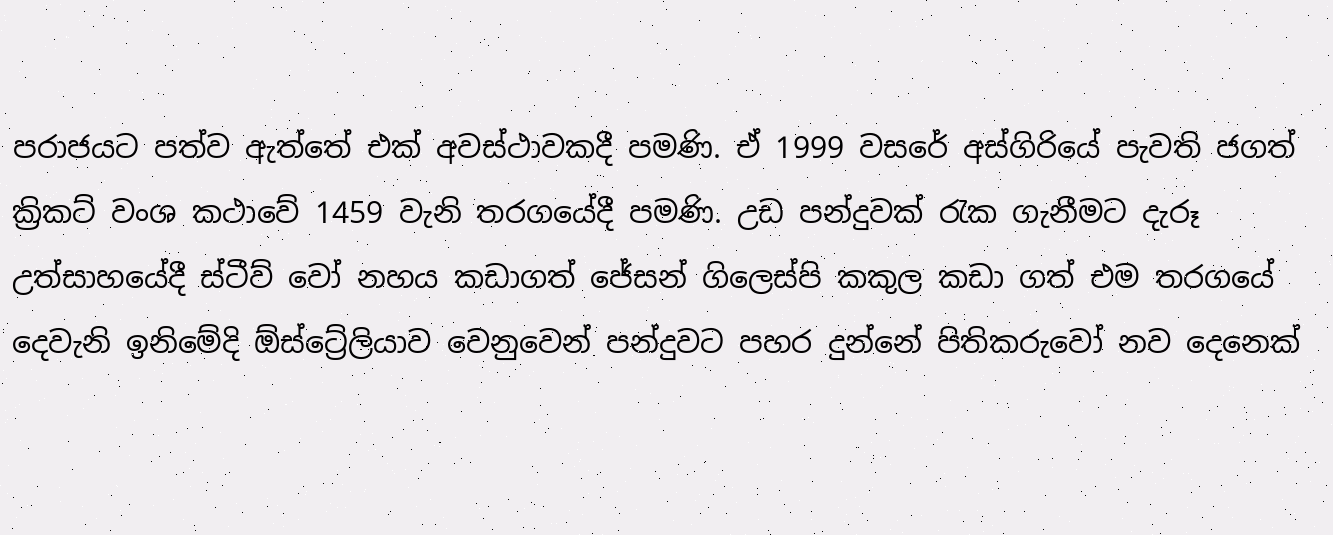පරාජයට පත්ව ඇත්තේ එක් අවස්ථාවකදී පමණි. ඒ 1999 වසරේ අස්ගිරියේ පැවති ජගත් ක්‍රිකට් වංශ කථාවේ 1459 වැනි තරගයේදී පමණි. උඩ පන්දුවක් රැක ගැනීමට දැරූ උත්සාහයේදී ස්ටීව් වෝ නහය කඩාගත් ජේසන් ගිලෙස්පි කකුල කඩා ගත් එම තරගයේ දෙවැනි ඉනිමේදි ඕස්ට්‍රේලියාව වෙනුවෙන් පන්දුවට පහර දුන්නේ පිතිකරුවෝ නව දෙනෙක්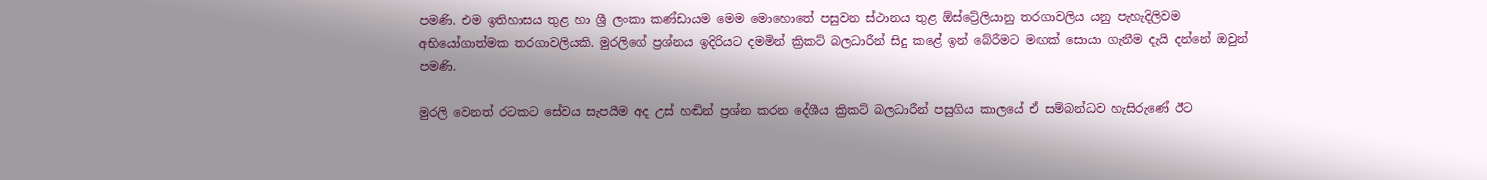පමණි. එම ඉතිහාසය තුළ හා ශ්‍රී ලංකා කණ්ඩායම මෙම මොහොතේ පසුවන ස්ථානය තුළ ඕස්ට්‍රේලියානු තරගාවලිය යනු පැහැදිලිවම අභියෝගාත්මක තරගාවලියකි. මුරලිගේ ප්‍රශ්නය ඉදිරියට දමමින් ක්‍රිකට් බලධාරීන් සිදු කළේ ඉන් බේරීමට මඟක් සොයා ගැනීම දැයි දන්නේ ‍ඔවුන් පමණි.

මුරලි වෙනත් රටකට සේවය සැපයීම අද උස් හඬින් ප්‍රශ්න කරන දේශීය ක්‍රිකට් බලධාරීන් පසුගිය කාලයේ ඒ සම්බන්ධව හැසිරුණේ ඊට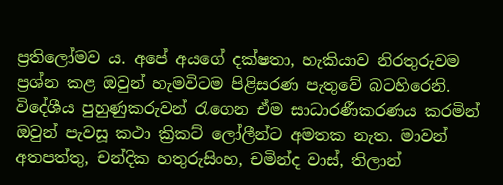ප්‍රතිලෝමව ය. අපේ අයගේ දක්ෂතා, හැකියාව නිරතුරුවම ප්‍රශ්න කළ ඔවුන් හැමවිටම පිළිසරණ පැතුවේ බටහිරෙනි. විදේශීය පුහුණුකරුවන් රැගෙන ඒම සාධාරණීකරණය කරමින් ඔවුන් පැවසූ කථා ක්‍රිකට් ලෝලීන්ට අමතක නැත. මාවන් අතපත්තු, චන්දික හතුරුසිංහ, චමින්ද වාස්, තිලාන්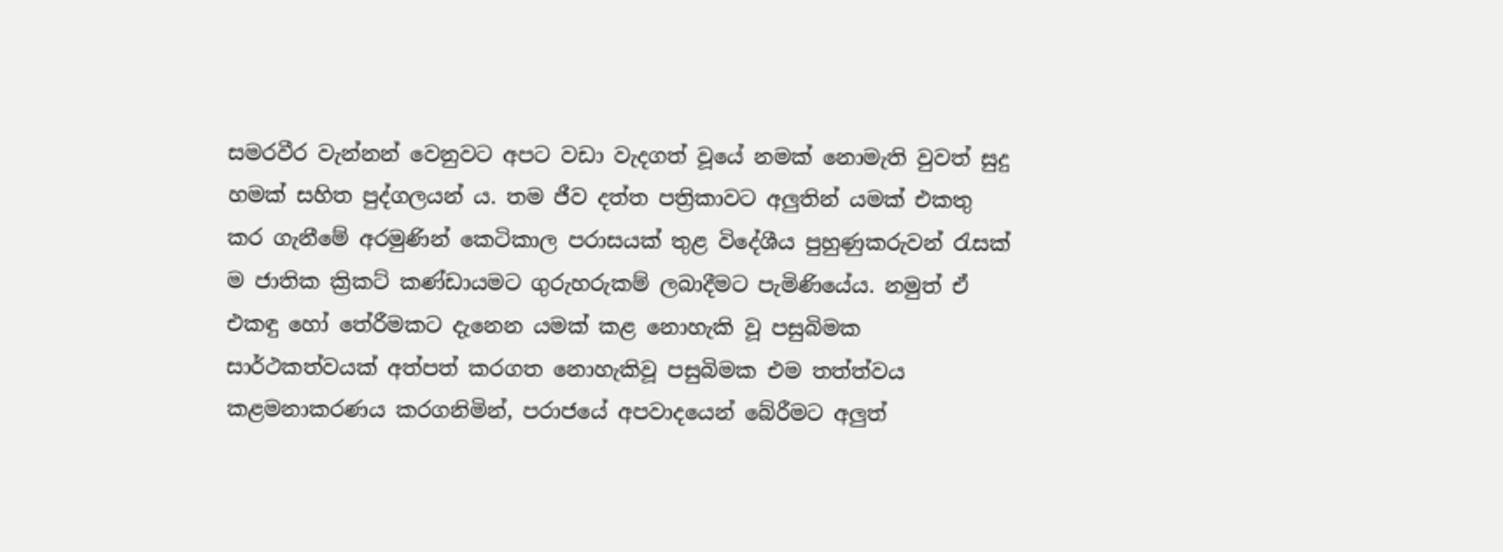සමරවීර වැන්නන් වෙනුවට අපට වඩා වැදගත් වූයේ නමක් නොමැති වුවත් සුදු හමක් සහිත පුද්ගලයන් ය. තම ජීව දත්ත පත්‍රිකාවට අලුතින් යමක් එකතු කර ගැනීමේ අරමුණින් කෙටිකාල පරාසයක් තුළ විදේශීය පුහුණුකරුවන් රැසක් ම ජාතික ක්‍රිකට් කණ්ඩායමට ගුරුහරුකම් ලබාදීමට පැමිණියේය. නමුත් ඒ එකඳු හෝ තේරීමකට දැනෙන යමක් කළ නොහැකි වූ පසුබිමක සාර්ථකත්වයක් අත්පත් කරගත නොහැකිවූ පසුබිමක එම තත්ත්වය කළමනාකරණය කරගනිමින්, පරාජයේ අපවාදයෙන් බේරීමට අලුත්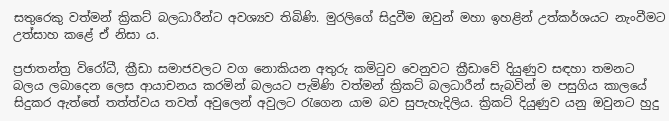සතුරෙකු වත්මන් ක්‍රිකට් බලධාරීන්ට අවශ්‍යව තිබිණි. මුරලිගේ සිදුවීම ඔවුන් මහා ඉහළින් උත්කර්ශයට නැංවීමට උත්සාහ කළේ ඒ නිසා ය.

ප්‍රජාතන්ත්‍ර විරෝධී, ක්‍රීඩා සමාජවලට වග නොකියන අතුරු කමිටුව වෙනුවට ක්‍රීඩාවේ දියුණුව සඳහා තමනට බලය ලබාදෙන ලෙස ආයාචනය කරමින් බලයට පැමිණි වත්මන් ක්‍රිකට් බලධාරීන් සැබවින් ම පසුගිය කාලයේ සිදුකර ඇත්තේ තත්ත්වය තවත් අවුලෙන් අවුලට රැගෙන යාම බව සුපැහැදිලිය. ක්‍රිකට් දියුණුව යනු ඔවුනට හුදු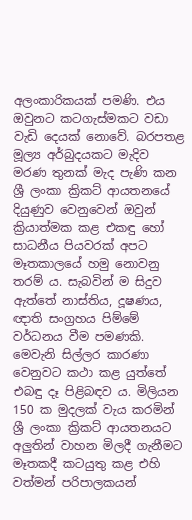අලංකාරිකයක් පමණි. එය ඔවුනට කටගැස්මකට වඩා වැඩි දෙයක් නොවේ. බරපතළ මූල්‍ය අර්බුදයකට මැදිව මරණ තුනක් මැද පැණි කන ශ්‍රී ලංකා ක්‍රිකට් ආයතනයේ දියුණුව වෙනුවෙන් ඔවුන් ක්‍රියාත්මක කළ එකඳු හෝ සාධනීය පියවරක් අපට මෑතකාලයේ හමු නොවනු තරම් ය. සැබවින් ම සිදුව ඇත්තේ නාස්තිය, දූෂණය, ඥාති සංග්‍රහය පිම්මේ වර්ධනය වීම පමණකි. මෙවැනි සිල්ලර කාරණා වෙනුවට කථා කළ යුත්තේ එබඳු දෑ පිළිබඳව ය. මිලියන 150 ක මුදලක් වැය කරමින් ශ්‍රී ලංකා ක්‍රිකට් ආයතනයට අලුතින් වාහන මිලදී ගැනීමට මෑතකදී කටයුතු කළ එහි වත්මන් පරිපාලකයන්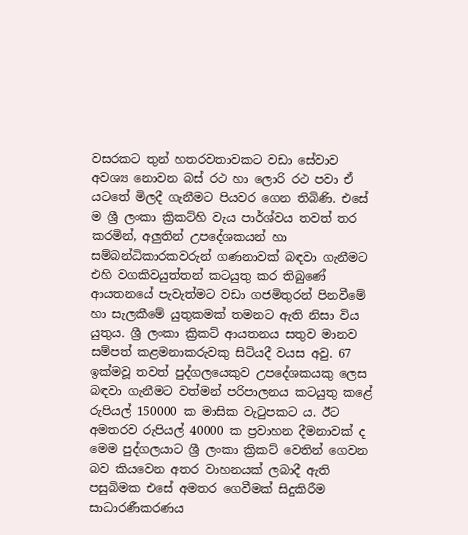වසරකට තුන් හතරවතාවකට වඩා සේවාව අවශ්‍ය නොවන බස් රථ හා ලොරි රථ පවා ඒ යටතේ මිලදී ගැනීමට පියවර ගෙන තිබිණි. එසේ ම ශ්‍රී ලංකා ක්‍රිකට්හි වැය පාර්ශ්වය තවත් තර කරමින්, අලුතින් උපදේශකයන් හා සම්බන්ධිකාරකවරුන් ගණනාවක් බඳවා ගැනීමට එහි වගකිවයුත්තන් කටයුතු කර තිබුණේ ආයතනයේ පැවැත්මට වඩා ගජමිතුරන් පිනවීමේ හා සැලකීමේ යුතුකමක් තමනට ඇති නිසා විය යුතුය. ශ්‍රී ලංකා ක්‍රිකට් ආයතනය සතුව ම‍ානව සම්පත් කළමනාකරුවකු සිටියදී වයස අවු. 67 ඉක්මවූ තවත් පුද්ගලයෙකුව උපදේශකයකු ලෙස බඳවා ගැනීමට වත්මන් පරිපාලනය කටයුතු කළේ රුපියල් 150000 ක මාසික වැටුපකට ය. ඊට අමතරව රුපියල් 40000 ක ප්‍රවාහන දීමනාවක් ද මෙම පුද්ගලයාට ශ්‍රී ලංකා ක්‍රිකට් වෙතින් ගෙවන බව කියවෙන අතර වාහනයක් ලබාදී ඇති පසුබිමක එසේ අමතර ගෙවීමක් සිදුකිරීම සාධාරණීකරණය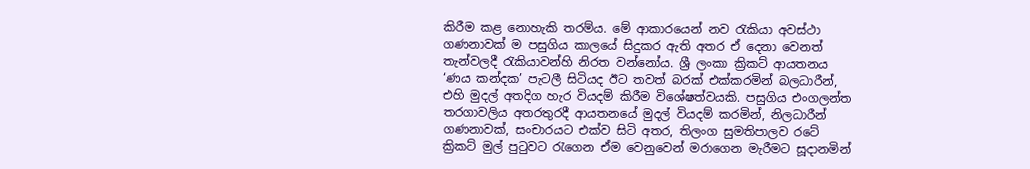කිරීම කළ නොහැකි තරම්ය. මේ ආකාරයෙන් නව රැකියා අවස්ථා ගණනාවක් ම පසුගිය කාලයේ සිදුකර ඇති අතර ඒ දෙනා වෙනත් තැන්වලදී රැකියාවන්හි නිරත වන්නෝය. ශ්‍රී ලංකා ක්‍රිකට් ආයතනය ‘ණය කන්දක’ පැටලී සිටියද ඊට තවත් බරක් එක්කරමින් බලධාරීන්, එහි මුදල් අතදිග හැර වියදම් කිරීම විශේෂත්වයකි. පසුගිය එංගලන්ත තරගාවලිය අතරතුරදී ආයතනයේ මුදල් වියදම් කරමින්, නිලධාරීන් ගණනාවක්, සංචාරයට එක්ව සිටි අතර, තිලංග සුමතිපාලව රටේ ක්‍රිකට් මුල් පුටුවට රැගෙන ඒම වෙනුවෙන් මරාගෙන මැ‍රීමට සූදානමින්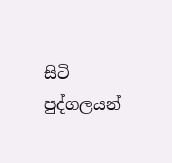සිටි පුද්ගලයන්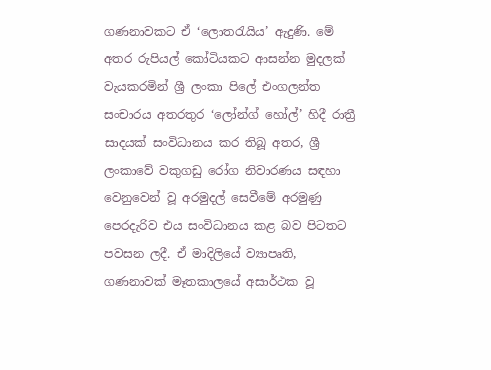ගණනාවකට ඒ ‘ලොතරැයිය’ ඇදුණි. මේ අතර රුපියල් කෝටියකට ආසන්න මුදලක් වැයකරමින් ශ්‍රී ලංකා පිලේ එංගලන්ත සංචාරය අතරතුර ‘ලෝන්ග් හෝල්’ හිදී රාත්‍රී සාදයක් සංවිධානය කර තිබූ අතර, ශ්‍රී ලංකාවේ වකුගඩු රෝග නිවාරණය සඳහා වෙනුවෙන් වූ අරමුදල් සෙවීමේ අරමුණු පෙරදැරිව එය සංවිධානය කළ බව පිටතට පවසන ලදී. ඒ මාදිලියේ ව්‍යාපෘති, ගණනාවක් මෑතකාලයේ අසාර්ථක වූ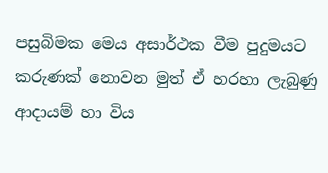පසුබිමක මෙය අසාර්ථක වීම පුදුමයට කරුණක් නොවන මුත් ඒ හරහා ලැබුණු ආදායම් හා විය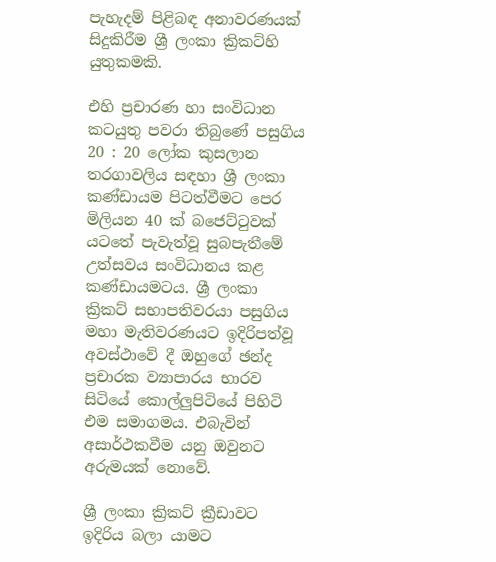පැහැදම් පිළිබඳ අනාවරණයක් සිදුකිරීම ශ්‍රී ලංකා ක්‍රිකට්හි යුතුකමකි.

එහි ප්‍රචාරණ හා සංවිධාන කටයුතු පවරා තිබුණේ පසුගිය 20 : 20 ලෝක කුසලාන තරගාවලිය සඳහා ශ්‍රී ලංකා කණ්ඩායම පිටත්වීමට පෙර මිලියන 40 ක් බජෙට්ටුවක් යටතේ පැවැත්වූ සුබපැතීමේ උත්සවය සංවිධානය කළ කණ්ඩායමටය. ශ්‍රී ලංකා ක්‍රිකට් සභාපතිවරයා පසුගිය මහා මැතිවරණයට ඉදිරිපත්වූ අවස්ථාවේ දී ඔහුගේ ඡන්ද ප්‍රචාරක ව්‍යාපාරය භාරව සිටියේ කොල්ලුපිටියේ පිහිටි එම සමාගමය. එබැවින් අසාර්ථකවීම යනු ඔවුනට අරුමයක් නොවේ.

ශ්‍රී ලංකා ක්‍රිකට් ක්‍රීඩාවට ඉදිරිය බලා යාමට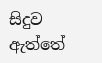සිදුව ඇත්තේ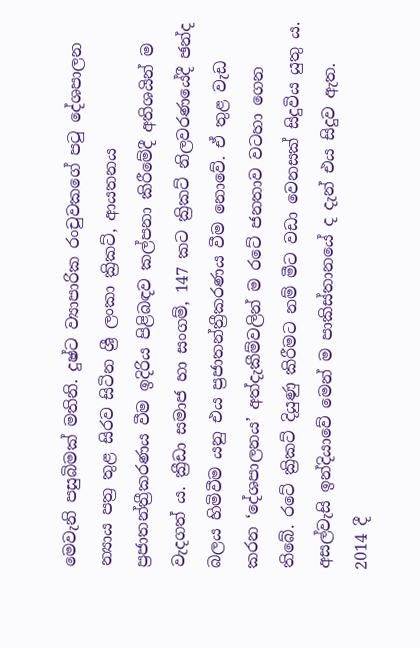මෙවැනි පසුබිමක් මතිනි. දුෂ්ට ව්‍යාපාරික රංචුවකගේ පටු දේශපාලන න්‍යාය පත්‍ර තුළ සිරව සිටින ශ්‍රී ලංකා ක්‍රිකට්, ආයතනය ප්‍රජාතන්ත්‍රීකරණය වීම ඉදිරිය පිළිබඳව කල්පනා කිරීමේදී අතිශයින් ම වැදගත් ය. ක්‍රීඩා සමාජ හා සංගම්, 147 කට ක්‍රිකට් නිලවරණයේදී ඡන්ද බලය හිමිවීම යනු එය ප්‍රජාතන්ත්‍රීකරණය වීම නොවේ. ඒ තුළ වැඩ කරන ‘දේශපාලනය’ අත්දැකීම්වලින් ම රටේ ජනතාව වටහා ගෙන තිබේ. රටේ ක්‍රිකට් දියුණු කිරීමට නම් මීට වඩා වෙනසක් සිදුවිය යුතු ය. අසල්වැසි ඉන්දියාවේ මෙන් ම පාකිස්තානයේ ද දැන් එය සිදුව ඇත. 2014 දී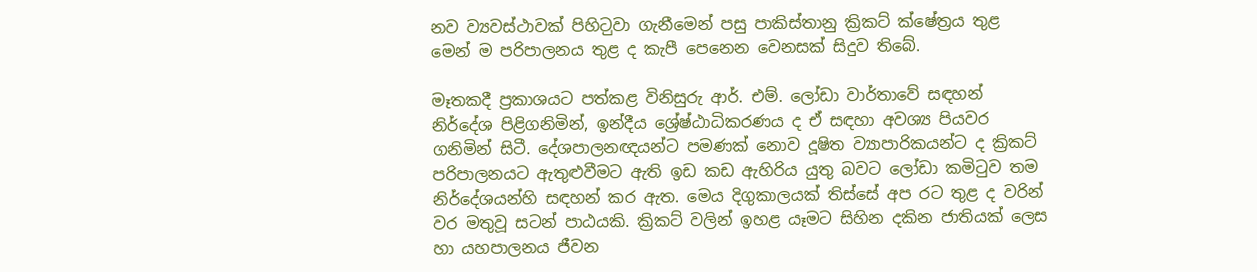නව ව්‍යවස්ථාවක් පිහිට‍ුවා ගැනීමෙන් පසු පාකිස්තානු ක්‍රිකට් ක්ෂේත්‍රය තුළ මෙන් ම පරිපාලනය තුළ ද කැපී පෙනෙන වෙනසක් සිදුව තිබේ.

මෑතකදී ප්‍රකාශයට පත්කළ විනිසුරු ආර්. එම්. ලෝඩා වාර්තාවේ සඳහන් නිර්දේශ පිළිගනිමින්, ඉන්දීය ශ්‍රේෂ්ඨාධිකරණය ද ඒ සඳහා අවශ්‍ය පියවර ගනිමින් සිටී. දේශපාලනඥයන්ට පමණක් නොව දූෂිත ව්‍යාපාරිකයන්ට ද ක්‍රිකට් පරිපාලනයට ඇතුළුවීමට ඇති ඉඩ කඩ ඇහිරිය යුතු බවට ලෝඩා කමිටුව තම නි‍ර්දේශයන්හි සඳහන් කර ඇත. මෙය දිගුකාලයක් තිස්සේ අප රට තුළ ද වරින් වර මතුවූ සටන් පාඨයකි. ක්‍රිකට් වලින් ඉහළ යෑමට සිහින දකින ජාතියක් ලෙස හා යහපාලනය ජීවන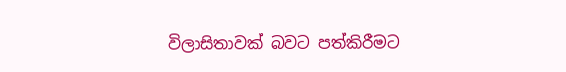විලාසිතාවක් බවට පත්කිරීමට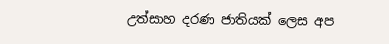උත්සාහ දරණ ජාතියක් ලෙස අප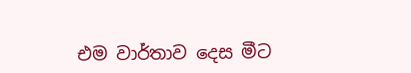එම වාර්තාව දෙස මීට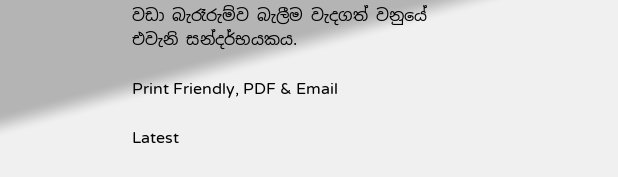වඩා බැරෑරුම්ව බැලීම වැදගත් වනුයේ එවැනි සන්දර්භයකය.

Print Friendly, PDF & Email

Latest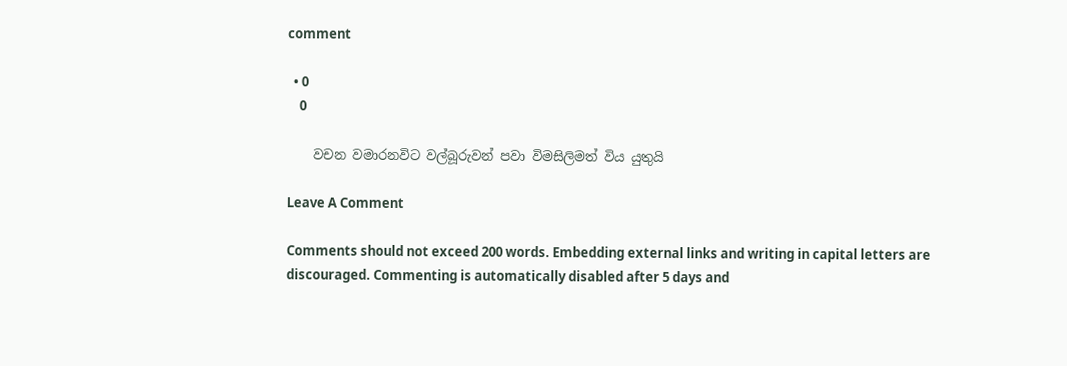comment

  • 0
    0

    වචන වමාරනවිට වල්බූරුවන් පවා විමසිලිමත් විය යුතුයි

Leave A Comment

Comments should not exceed 200 words. Embedding external links and writing in capital letters are discouraged. Commenting is automatically disabled after 5 days and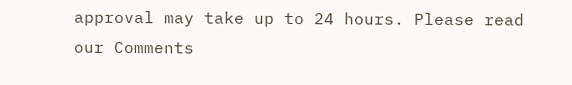approval may take up to 24 hours. Please read our Comments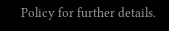Policy for further details.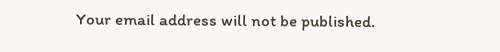Your email address will not be published.